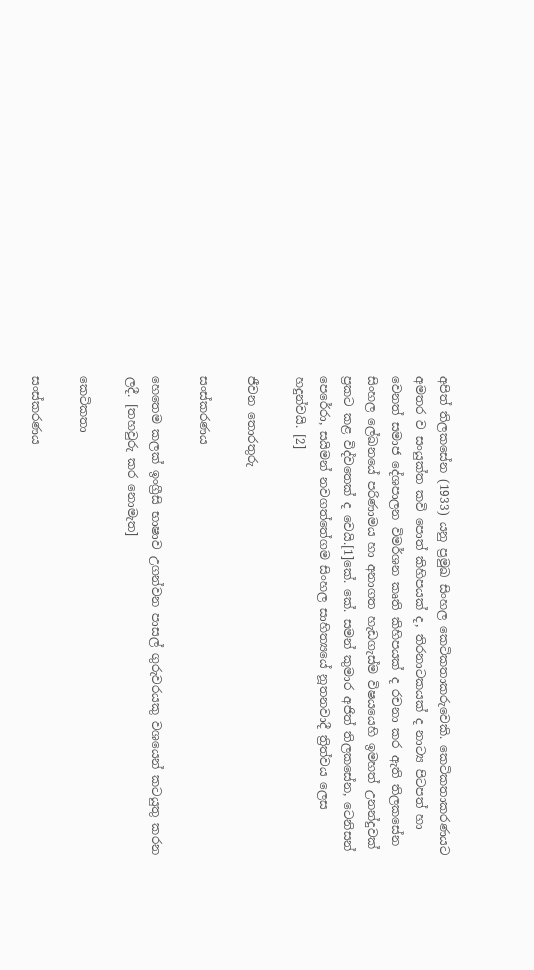අපිත් තිලකසේන (1933) යනු ප්‍රමුඛ සිංහල කෙටිකතාකරුවෙකි. කෙටිකතාකරණයට අමතර ව සංයුක්ත කවි පොත් කිහිපයක් ද, තිරනාටකයක් ද නාට්‍ය පිටපත් හා වෙනත් සමාජ දේශපාලන විමර්ශන කෘති කිහිපයක් ද රචනා කර ඇති තිලකසේන සිංහල ලේඛනයේ පරිණාමය හා අනාගත හැඩගැස්ම විෂයයෙහි ඉමහත් උනන්දුවක් ප්‍රකට කළ විද්වතෙක් ද වෙයි.[1]කේ. කේ. සමන් කුමාර අජිත් තිලකසේන, ටෙනිසන් පෙරේරා, සයිමන් නවගත්තේගම සිංහල සාහිත්‍යයේ නූතනවාදී ත්‍රිත්වය ලෙස හදුන්වයි. [2]

ජීවන තොරතුරු

සංස්කරණය

හෙතෙම කලක් ඉංග්‍රීසි භාෂාව උගන්වන පාසල් ගුරුවරයකු වශයෙන් කටයුතු කරන ලදී. [තහවුරු කර නොමැත]

කෙටිකතා

සංස්කරණය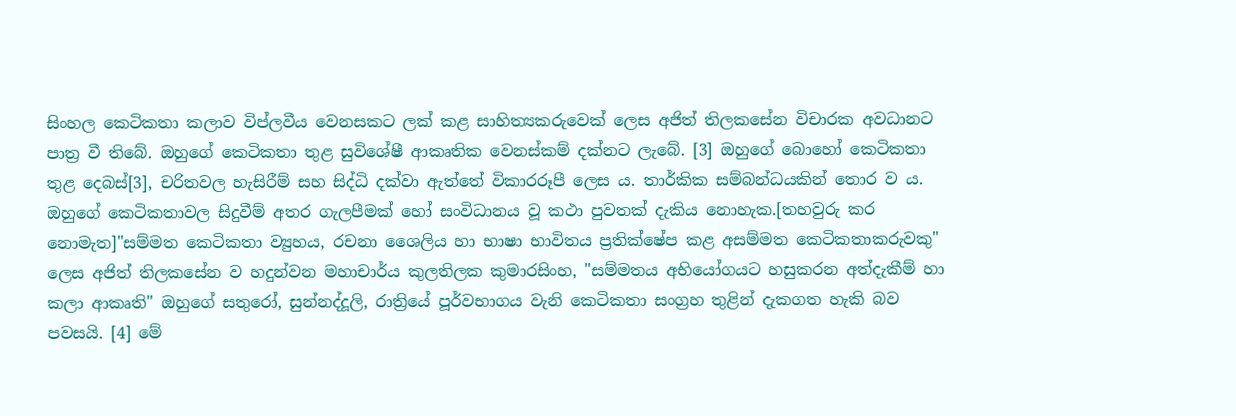සිංහල කෙටිකතා කලාව විප්ලවීය වෙනසකට ලක් කළ සාහිත්‍යකරුවෙක් ලෙස අජිත් තිලකසේන විචාරක අවධානට පාත්‍ර වී තිබේ. ඔහුගේ කෙටිකතා තුළ සුවිශේෂී ආකෘතික වෙනස්කම් දක්නට ලැබේ. [3] ඔහුගේ බොහෝ කෙටිකතා තුළ දෙබස්[3], චරිතවල හැසිරීම් සහ සිද්ධි දක්වා ඇත්තේ විකාරරූපී ලෙස ය. තාර්කික සම්බන්ධයකින් තොර ව ය. ඔහුගේ කෙටිකතාවල සිදුවීම් අතර ගැලපීමක් හෝ සංවිධානය වූ කථා පුවතක් දැකිය නොහැක.[තහවුරු කර නොමැත]"සම්මත කෙටිකතා ව්‍යුහය, රචනා ශෛලිය හා භාෂා භාවිතය ප්‍රතික්ෂේප කළ අසම්මත කෙටිකතාකරුවකු" ලෙස අජිත් තිලකසේන ව හදුන්වන මහාචාර්ය කුලතිලක කුමාරසිංහ, "සම්මතය අභියෝගයට හසුකරන අත්දැකීම් හා කලා ආකෘති" ඔහුගේ සතුරෝ, සුන්නද්දූලි, රාත්‍රියේ පූර්වභාගය වැනි කෙටිකතා සංග්‍රහ තුළින් දැකගත හැකි බව පවසයි. [4] මේ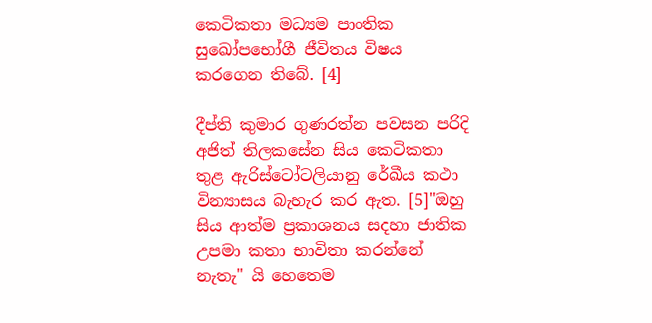කෙටිකතා මධ්‍යම පාංතික සුඛෝපභෝගී ජීවිතය විෂය කරගෙන තිබේ. [4]

දීප්ති කුමාර ගුණරත්න පවසන පරිදි අජිත් තිලකසේන සිය කෙටිකතා තුළ ඇරිස්ටෝටලියානු රේඛීය කථා වින්‍යාසය බැහැර කර ඇත. [5]"ඔහු සිය ආත්ම ප්‍රකාශනය සදහා ජාතික උපමා කතා භාවිතා කරන්නේ නැතැ" යි හෙතෙම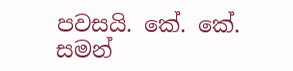පවසයි. කේ. කේ. සමන්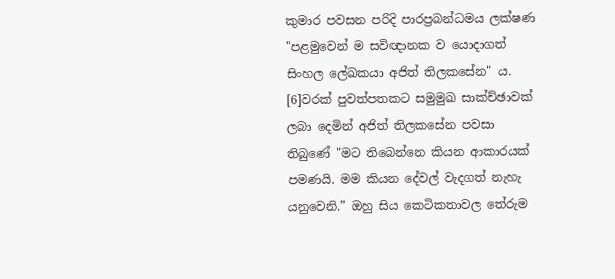කුමාර පවසන පරිදි පාරප්‍රබන්ධමය ලක්ෂණ "පළමුවෙන් ම සවිඥානක ව යොදාගත් සිංහල ලේඛකයා අජිත් තිලකසේන" ය. [6]වරක් පුවත්පතකට සමුමුඛ සාක්ච්ඡාවක් ලබා දෙමින් අජිත් තිලකසේන පවසා තිබුණේ "මට තිබෙන්නෙ කියන ආකාරයක් පමණයි. මම කියන දේවල් වැදගත් නැහැ යනුවෙනි.” ඔහු සිය කෙටිකතාවල තේරුම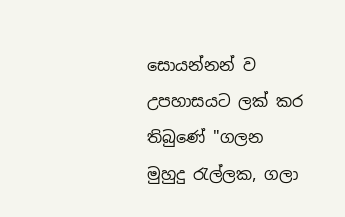සොයන්නන් ව උපහාසයට ලක් කර තිබුණේ "ගලන මුහුදු රැල්ලක, ගලා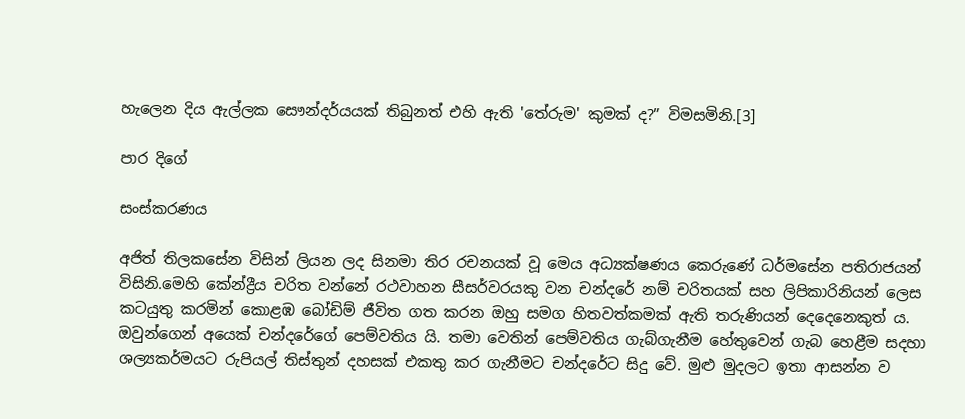හැලෙන දිය ඇල්ලක සෞන්දර්යයක් තිබුනත් එහි ඇති 'තේරුම' කුමක් ද?” විමසමිනි.[3]

පාර දිගේ

සංස්කරණය

අජිත් තිලකසේන විසින් ලියන ලද සිනමා තිර රචනයක් වූ මෙය අධ්‍යක්ෂණය කෙරුණේ ධර්මසේන පතිරාජයන් විසිනි.මෙහි කේන්ද්‍රීය චරිත වන්නේ රථවාහන සීසර්වරයකු වන චන්දරේ නම් චරිතයක් සහ ලිපිකාරිනියන් ලෙස කටයුතු කරමින් කොළඹ බෝඩිම් ජීවිත ගත කරන ඔහු සමග හිතවත්කමක් ඇති තරුණියන් දෙදෙනෙකුත් ය. ඔවුන්ගෙන් අයෙක් චන්දරේගේ පෙම්වතිය යි. තමා වෙතින් පෙම්වතිය ගැබ්ගැනීම හේතුවෙන් ගැබ හෙළීම සදහා ශල්‍යකර්මයට රුපියල් තිස්තුන් දහසක් එකතු කර ගැනීමට චන්දරේට සිදු වේ. මුළු මුදලට ඉතා ආසන්න ව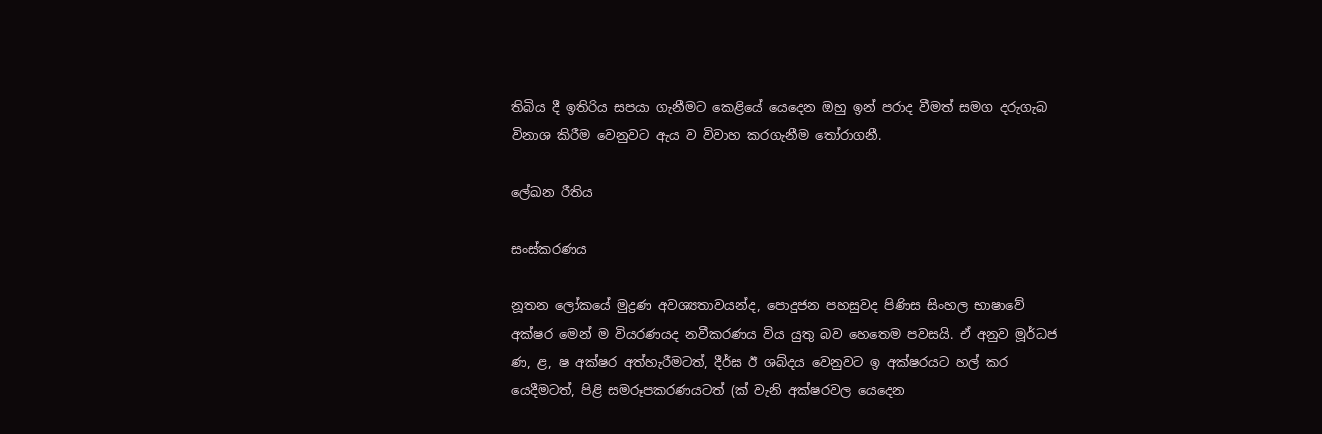තිබිය දී ඉතිරිය සපයා ගැනීමට කෙළියේ යෙදෙන ඔහු ඉන් පරාද වීමත් සමග දරුගැබ විනාශ කිරීම වෙනුවට ඇය ව විවාහ කරගැනීම තෝරාගනී.

ලේඛන රීතිය

සංස්කරණය

නූතන ලෝකයේ මුද්‍රණ අවශ්‍යතාවයන්ද, පොදුජන පහසුවද පිණිස සිංහල භාෂාවේ අක්ෂර මෙන් ම වියරණයද නවීකරණය විය යුතු බව හෙතෙම පවසයි. ඒ අනුව මූර්ධජ ණ, ළ, ෂ අක්ෂර අත්හැරීමටත්, දීර්ඝ ඊ ශබ්දය වෙනුවට ඉ අක්ෂරයට හල් කර යෙදීමටත්, පිළි සමරූපකරණයටත් (ක් වැනි අක්ෂරවල යෙදෙන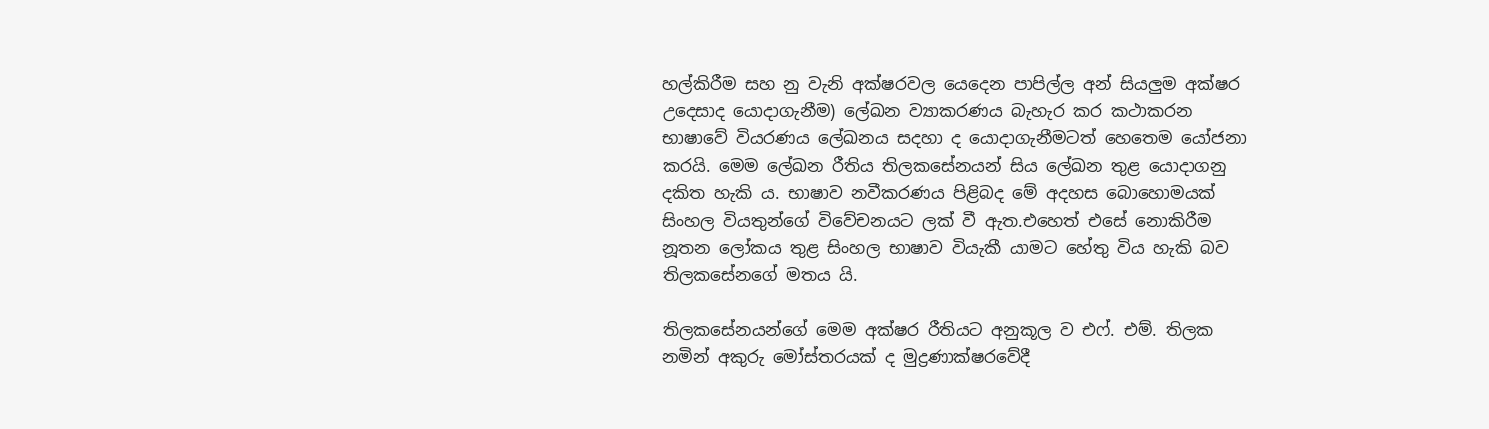හල්කිරීම සහ නු වැනි අක්ෂරවල යෙදෙන පාපිල්ල අන් සියලුම අක්ෂර උදෙසාද යොදාගැනීම) ලේඛන ව්‍යාකරණය බැහැර කර කථාකරන භාෂාවේ වියරණය ලේඛනය සදහා ද යොදාගැනීමටත් හෙතෙම යෝජනා කරයි. මෙම ලේඛන රීතිය තිලකසේනයන් සිය ලේඛන තුළ යොදාගනු දකිත හැකි ය. භාෂාව නවීකරණය පිළිබද මේ අදහස බොහොමයක් සිංහල වියතුන්ගේ විවේචනයට ලක් වී ඇත.එහෙත් එසේ නොකිරීම නූතන ලෝකය තුළ සිංහල භාෂාව වියැකී යාමට හේතු විය හැකි බව තිලකසේනගේ මතය යි.

තිලකසේනයන්ගේ මෙම අක්ෂර රීතියට අනුකූල ව එෆ්. එම්. තිලක නමින් අකුරු මෝස්තරයක් ද මුද්‍රණාක්ෂරවේදී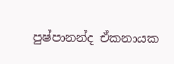පුෂ්පානන්ද ඒකනායක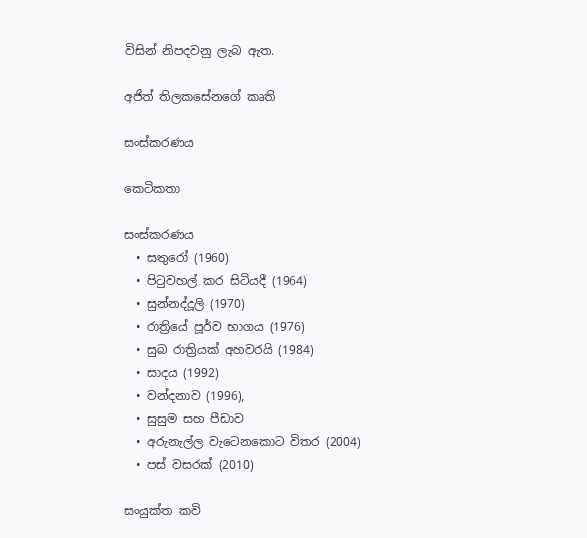විසින් නිපදවනු ලැබ ඇත.

අජිත් තිලකසේනගේ කෘති

සංස්කරණය

කෙටිකතා

සංස්කරණය
  • සතුරෝ (1960)
  • පිටුවහල් කර සිටියදී (1964)
  • සුන්නද්දූලි (1970)
  • රාත්‍රියේ පූර්ව භාගය (1976)
  • සුබ රාත්‍රියක් අහවරයි (1984)
  • සාදය (1992)
  • වන්දනාව (1996),
  • සුසුම සහ පීඩාව
  • අරුනැල්ල වැටෙනකොට විතර (2004)
  • පස් වසරක් (2010)

සංයුක්ත කවි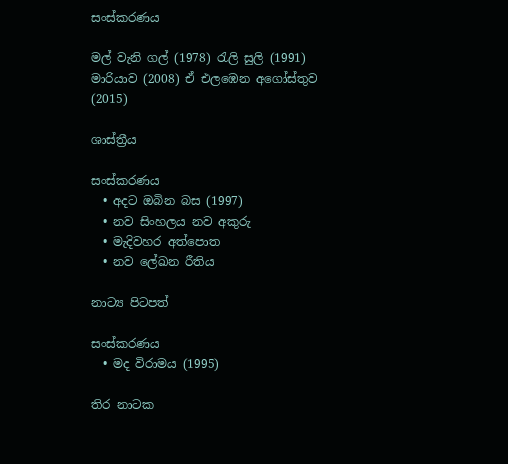සංස්කරණය

මල් වැනි ගල් (1978) රැලි සුලි (1991) මාරියාව (2008) ඒ එලඹෙන අගෝස්තුව (2015)

ශාස්ත්‍රීය

සංස්කරණය
  • අදට ඔබින බස (1997)
  • නව සිංහලය නව අකුරු
  • මැදිවහර අත්පොත
  • නව ලේඛන රීතිය

නාට්‍ය පිටපත්

සංස්කරණය
  • මද විරාමය (1995)

තිර නාටක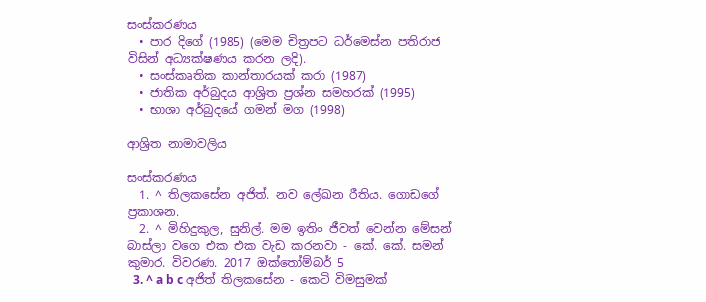සංස්කරණය
  • පාර දිගේ (1985) (මෙම චිත්‍රපට ධර්මෙස්න පතිරාජ විසින් අධ්‍යක්ෂණය කරන ලදි).
  • සංස්කෘතික කාන්තාරයක් කරා (1987)
  • ජාතික අර්බුදය ආශ්‍රිත ප්‍රශ්න සමහරක් (1995)
  • භාශා අර්බුදයේ ගමන් මග (1998)

ආශ්‍රිත නාමාවලිය

සංස්කරණය
  1. ^ තිලකසේන අජිත්. නව ලේඛන රීතිය. ගොඩගේ ප්‍රකාශන.
  2. ^ මිහිදුකුල, සුනිල්. මම ඉතිං ජීවත් වෙන්න මේසන් බාස්ලා වගෙ එක එක වැඩ කරනවා - කේ. කේ. සමන් කුමාර. විවරණ. 2017 ඔක්තෝම්බර් 5
  3. ^ a b c අජිත් තිලකසේන - කෙටි විමසුමක්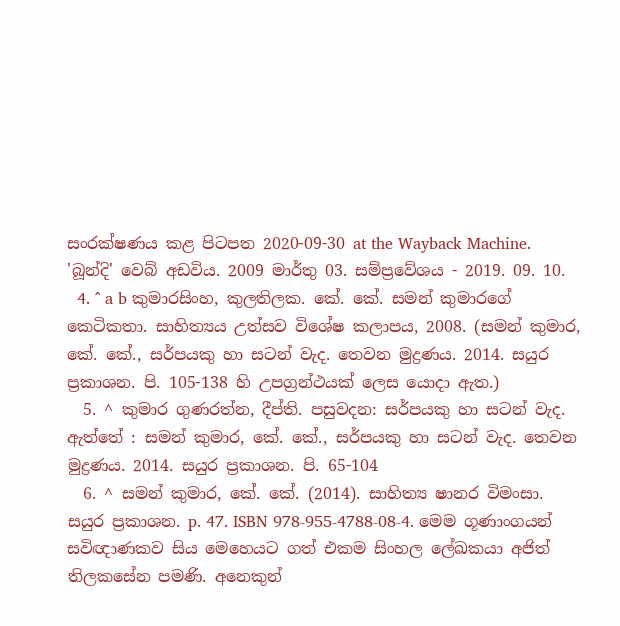සංරක්ෂණය කළ පිටපත 2020-09-30 at the Wayback Machine. 'බූන්දි' වෙබ් අඩවිය. 2009 මාර්තු 03. සම්ප්‍රවේශය - 2019. 09. 10.
  4. ^ a b කුමාරසිංහ, කුලතිලක. කේ. කේ. සමන් කුමාරගේ කෙටිකතා. සාහිත්‍යය උත්සව විශේෂ කලාපය, 2008. (සමන් කුමාර, කේ. කේ., සර්පයකු හා සටන් වැද. තෙවන මුද්‍රණය. 2014. සයුර ප්‍රකාශන. පි. 105-138 හි උපග්‍රන්ථයක් ලෙස යොදා ඇත.)
  5. ^ කුමාර ගුණරත්න, දීප්ති. පසුවදන: සර්පයකු හා සටන් වැද. ඇත්තේ : සමන් කුමාර, කේ. කේ., සර්පයකු හා සටන් වැද. තෙවන මුද්‍රණය. 2014. සයුර ප්‍රකාශන. පි. 65-104
  6. ^ සමන් කුමාර, කේ. කේ. (2014). සාහිත්‍ය ෂානර විමංසා. සයුර ප්‍රකාශන. p. 47. ISBN 978-955-4788-08-4. මෙම ගූණාංගයන් සවිඥාණකව සිය මෙහෙයට ගත් එකම සිංහල ලේඛකයා අජිත් තිලකසේන පමණි. අනෙකුන්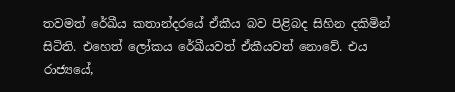තවමත් රේඛීය කතාන්දරයේ ඒකීය බව පිළිබද සිහින දකිමින් සිටිති. එහෙත් ලෝකය රේඛීයවත් ඒකීයවත් නොවේ. එය රාජ්‍යයේ,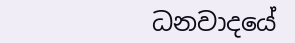ධනවාදයේ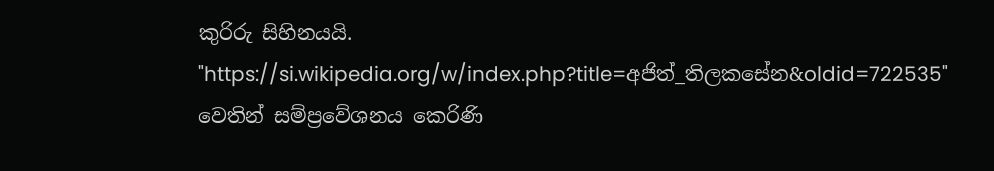කුරිරු සිහිනයයි.
"https://si.wikipedia.org/w/index.php?title=අජිත්_තිලකසේන&oldid=722535" වෙතින් සම්ප්‍රවේශනය කෙරිණි